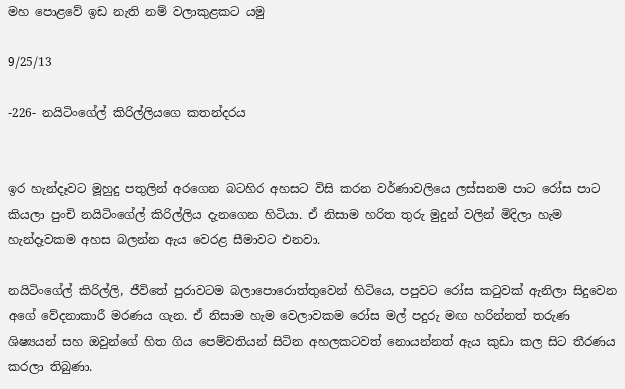මහ පොළවේ ඉඩ නැති නම් වලාකුළකට යමු

9/25/13

-226- නයිටිංගේල් කිරිල්ලියගෙ කතන්දරය


ඉර හැන්දෑවට මූහුදු පතුලින් අරගෙන බටහිර අහසට විසි කරන වර්ණාවලියෙ ලස්සනම පාට රෝස පාට කියලා පුංචි නයිටිංගේල් කිරිල්ලිය දැනගෙන හිටියා. ඒ නිසාම හරිත තුරු මුදුන් වලින් මිදිලා හැම හැන්දෑවකම අහස බලන්න ඇය වෙරළ සීමාවට එනවා.

නයිටිංගේල් කිරිල්ලි, ජීවිතේ පුරාවටම බලාපොරොත්තුවෙන් හිටියෙ, පපුවට රෝස කටුවක් ඇනිලා සිදුවෙන අගේ වේදනාකාරී මරණය ගැන. ඒ නිසාම හැම වෙලාවකම රෝස මල් පදුරු මඟ හරින්නත් තරුණ ශිෂ්‍යයන් සහ ඔවුන්ගේ හිත ගිය පෙම්වතියන් සිටින අහලකටවත් නොයන්නත් ඇය කුඩා කල සිට තීරණය කරලා තිබුණා.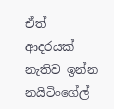ඒත් ආදරයක් නැතිව ඉන්න නයිටිංගේල්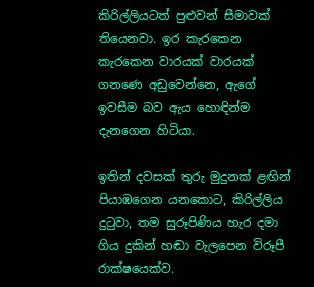කිරිල්ලියටත් පුළුවන් සීමාවක් තියෙනවා. ඉර කැරකෙන කැරකෙන වාරයක් වාරයක් ගනණෙ අඩුවෙන්නෙ, ඇගේ ඉවසීම බව ඇය හොඳින්ම දැනගෙන හිටියා.

ඉතින් දවසක් තුරු මුදුනක් ළඟින් පියාඹගෙන යනකොට, කිරිල්ලිය දුටුවා, තම සුරූපිණිය හැර දමා ගිය දුකින් හඬා වැලපෙන විරූපී රාක්ෂයෙක්ව.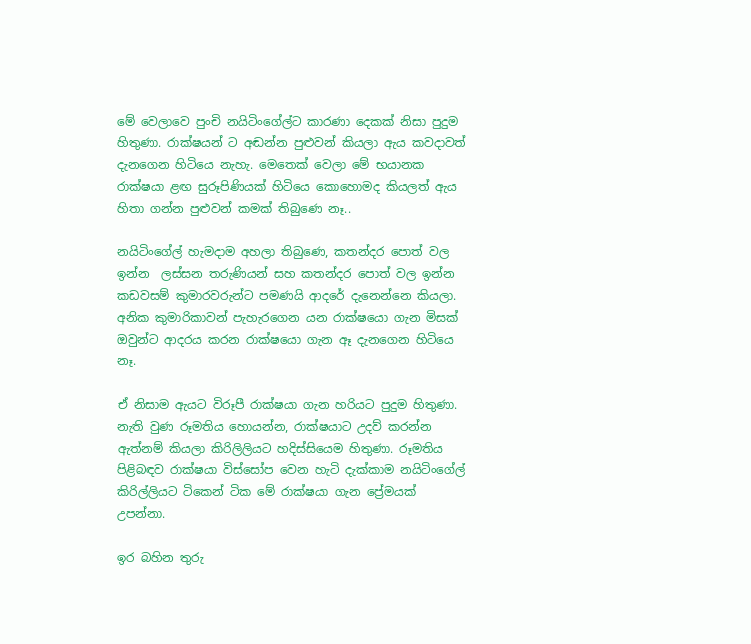මේ වෙලාවෙ පුංචි නයිටිංගේල්ට කාරණා දෙකක් නිසා පුදුම හිතුණා. රාක්ෂයන් ට අඬන්න පුළුවන් කියලා ඇය කවදාවත් දැනගෙන හිටියෙ නැහැ. මෙතෙක් වෙලා මේ භයානක රාක්ෂයා ළඟ සුරූපිණියක් හිටියෙ කොහොමද කියලත් ඇය හිතා ගන්න පුළුවන් කමක් තිබුණෙ නෑ..

නයිටිංගේල් හැමදාම අහලා තිබුණෙ, කතන්දර පොත් වල ඉන්න  ලස්සන තරුණියන් සහ කතන්දර පොත් වල ඉන්න  කඩවසම් කුමාරවරුන්ට පමණයි ආදරේ දැනෙන්නෙ කියලා. අනික කුමාරිකාවන් පැහැරගෙන යන රාක්ෂයො ගැන මිසක් ඔවුන්ට ආදරය කරන රාක්ෂයො ගැන ඈ දැනගෙන හිටියෙ නෑ.

ඒ නිසාම ඇයට විරූපී රාක්ෂයා ගැන හරියට පුදුම හිතුණා. නැති වුණ රූමතිය හොයන්න, රාක්ෂයාට උදව් කරන්න ඇත්නම් කියලා කිරිලිලියට හදිස්සියෙම හිතුණා. රූමතිය පිළිබඳව රාක්ෂයා විස්සෝප වෙන හැටි දැක්කාම නයිටිංගේල් කිරිල්ලියට ටිකෙන් ටික මේ රාක්ෂයා ගැන ප්‍රේමයක් උපන්නා.

ඉර බහින තුරු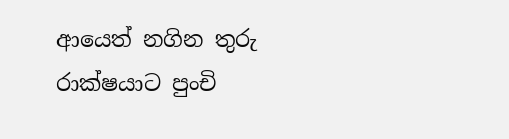ආයෙත් නගින තුරු රාක්ෂයාට පුංචි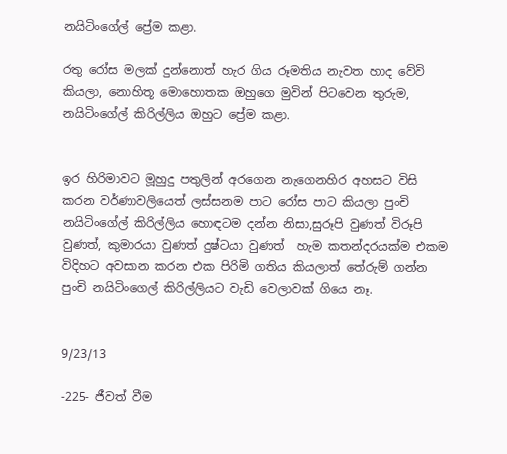නයිටිංගේල් ප්‍රේම කළා.

රතු රෝස මලක් දුන්නොත් හැර ගිය රූමතිය නැවත හාද වේවි කියලා, නොහිතූ මොහොතක ඔහුගෙ මුවින් පිටවෙන තුරුම, නයිටිංගේල් කිරිල්ලිය ඔහුට ප්‍රේම කළා.


ඉර හිරිමාවට මූහුදු පතුලින් අරගෙන නැගෙනහිර අහසට විසි කරන වර්ණාවලියෙත් ලස්සනම පාට රෝස පාට කියලා පුංචි නයිටිංගේල් කිරිල්ලිය හොඳටම දන්න නිසා,සුරූපි වුණත් විරූපි වුණත්, කුමාරයා වුණත් දුෂ්ටයා වුණත්  හැම කතන්දරයක්ම එකම විදිහට අවසාන කරන එක පිරිමි ගතිය කියලාත් තේරුම් ගන්න  පුංචි නයිටිංගෙල් කිරිල්ලියට වැඩි වෙලාවක් ගියෙ නෑ.


9/23/13

-225- ජීවත් වීම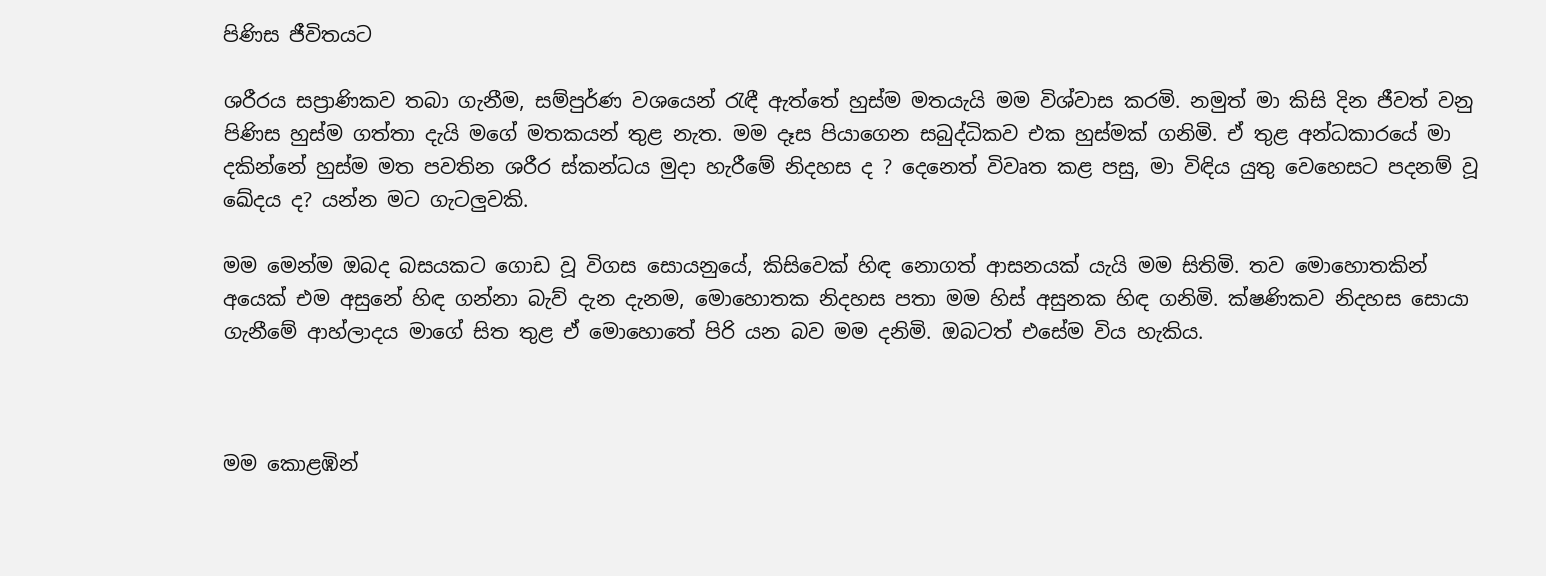පිණිස ජීවිතයට

ශරීරය සප්‍රාණිකව තබා ගැනීම, සම්පුර්ණ වශයෙන් රැඳී ඇත්තේ හුස්ම මතයැයි මම විශ්වාස කරමි. නමුත් මා කිසි දින ජීවත් වනු පිණිස හුස්ම ගත්තා දැයි මගේ මතකයන් තුළ නැත. මම දෑස පියාගෙන සබුද්ධිකව එක හුස්මක් ගනිමි. ඒ තුළ අන්ධකාරයේ මා දකින්නේ හුස්ම මත පවතින ශරීර ස්කන්ධය මුදා හැරීමේ නිදහස ද ? දෙනෙත් විවෘත කළ පසු, මා විඳිය යුතු වෙහෙසට පදනම් වූ ඛේදය ද? යන්න මට ගැටලුවකි.

මම මෙන්ම ඔබද බසයකට ගොඩ වූ විගස සොයනුයේ, කිසිවෙක් හිඳ නොගත් ආසනයක් යැයි මම සිතිමි. තව මොහොතකින් අයෙක් එම අසුනේ හිඳ ගන්නා බැව් දැන දැනම, මොහොතක නිදහස පතා මම හිස් අසුනක හිඳ ගනිමි. ක්ෂණිකව නිදහස සොයා ගැනීමේ ආහ්ලාදය මාගේ සිත තුළ ඒ මොහොතේ පිරි යන බව මම දනිමි. ඔබටත් එසේම විය හැකිය.



මම කොළඹින්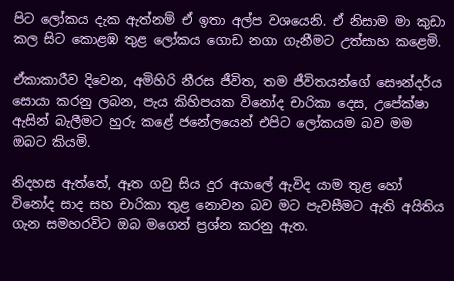පිට ලෝකය දැක ඇත්නම් ඒ ඉතා අල්ප වශයෙනි. ඒ නිසාම මා කුඩා කල සිට කොළඹ තුළ ලෝකය ගොඩ නගා ගැනීමට උත්සාහ කළෙමි.

ඒකාකාරීව දිවෙන, අමිහිරි නීරස ජීවිත, තම ජීවිතයන්ගේ සෞන්දර්ය සොයා කරනු ලබන, පැය කිහිපයක විනෝද චාරිකා දෙස, උපේක්ෂා ඇසින් බැලීමට හුරු කළේ ජනේලයෙන් එපිට ලෝකයම බව මම ඔබට කියමි.

නිදහස ඇත්තේ, ඈත ගවු සිය දුර අයාලේ ඇවිද යාම තුළ හෝ විනෝද සාද සහ චාරිකා තුළ නොවන බව මට පැවසීමට ඇති අයිතිය ගැන සමහරවිට ඔබ මගෙන් ප්‍රශ්න කරනු ඇත.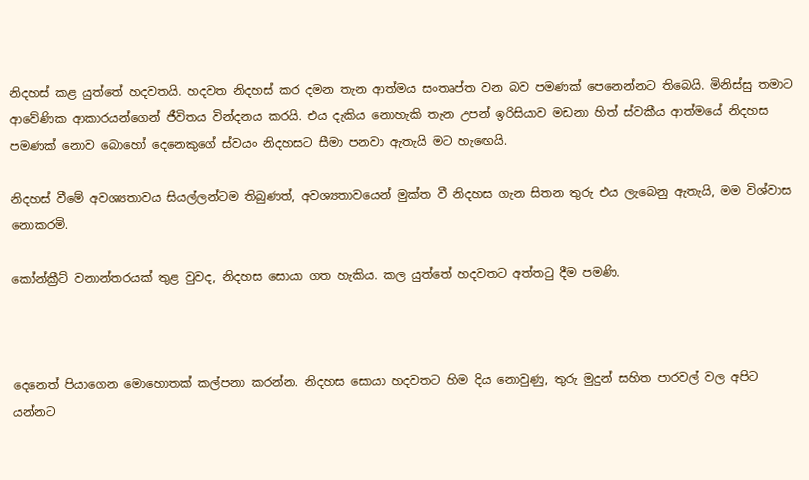නිදහස් කළ යුත්තේ හදවතයි. හදවත නිදහස් කර දමන තැන ආත්මය සංතෘප්ත වන බව පමණක් පෙනෙන්නට තිබෙයි. මිනිස්සු තමාට ආවේණික ආකාරයන්ගෙන් ජීවිතය වින්දනය කරයි. එය දැකිය නොහැකි තැන උපන් ඉරිසියාව මඩනා හිත් ස්වකීය ආත්මයේ නිදහස පමණක් නොව බොහෝ දෙනෙකුගේ ස්වයං නිදහසට සීමා පනවා ඇතැයි මට හැඟෙයි.

නිදහස් වීමේ අවශ්‍යතාවය සියල්ලන්ටම තිබුණත්, අවශ්‍යතාවයෙන් මුක්ත වී නිදහස ගැන සිතන තුරු එය ලැබෙනු ඇතැයි, මම විශ්වාස නොකරමි.

කෝන්ක්‍රීට් වනාන්තරයක් තුළ වුවද, නිදහස සොයා ගත හැකිය. කල යුත්තේ හදවතට අත්තටු දීම පමණි.



දෙනෙත් පියාගෙන මොහොතක් කල්පනා කරන්න. නිදහස සොයා හදවතට හිම දිය නොවුණු, තුරු මුදුන් සහිත පාරවල් වල අපිට යන්නට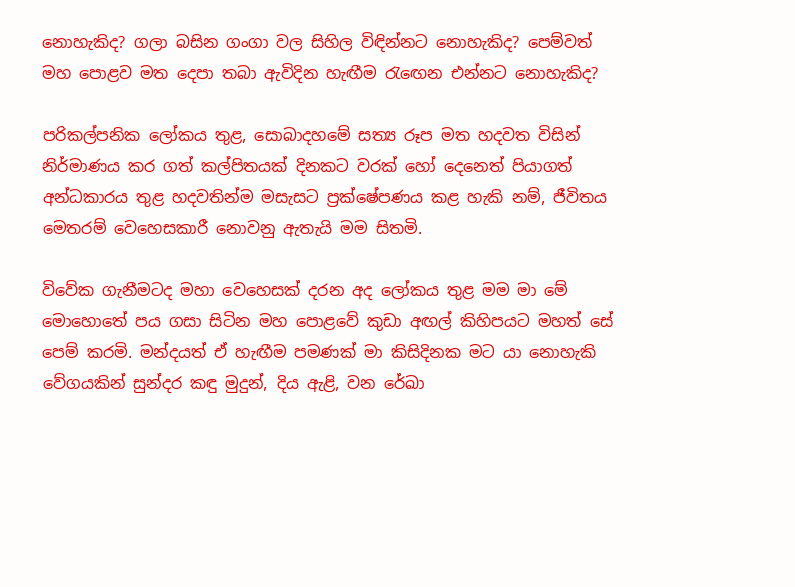නොහැකිද? ගලා බසින ගංගා වල සිහිල විඳින්නට නොහැකිද? පෙම්වත් මහ පොළව මත දෙපා තබා ඇවිදින හැඟීම රැඟෙන එන්නට නොහැකිද?

පරිකල්පනික ලෝකය තුළ, සොබාදහමේ සත්‍ය රූප මත හදවත විසින් නිර්මාණය කර ගත් කල්පිතයක් දිනකට වරක් හෝ දෙනෙත් පියාගත් අන්ධකාරය තුළ හදවතින්ම මසැසට ප්‍රක්ෂේපණය කළ හැකි නම්, ජීවිතය මෙතරම් වෙහෙසකාරී නොවනු ඇතැයි මම සිතමි.

විවේක ගැනීමටද මහා වෙහෙසක් දරන අද ලෝකය තුළ මම මා මේ මොහොතේ පය ගසා සිටින මහ පොළවේ කුඩා අඟල් කිහිපයට මහත් සේ පෙම් කරමි. මන්දයත් ඒ හැඟීම පමණක් මා කිසිදිනක මට යා නොහැකි වේගයකින් සුන්දර කඳු මුදුන්, දිය ඇළි, වන රේඛා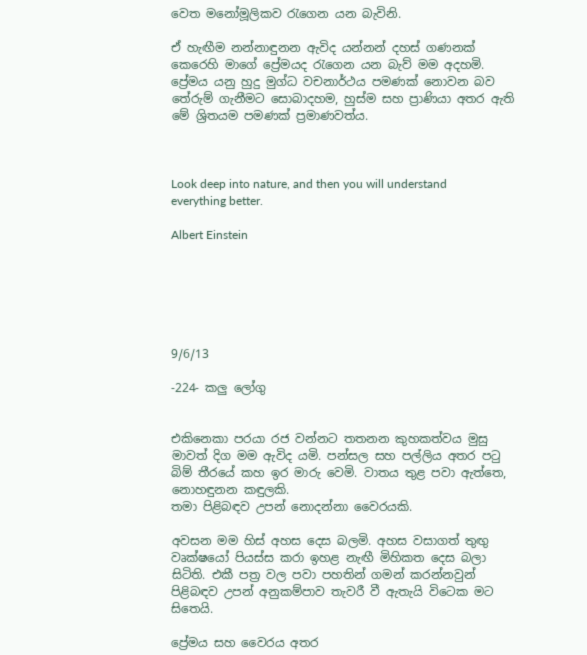වෙත මනෝමූලිකව රැගෙන යන බැවිනි.

ඒ හැඟීම නන්නාඳුනන ඇවිද යන්නන් දහස් ගණනක් කෙරෙහි මාගේ ප්‍රේමයද රැගෙන යන බැව් මම අදහමි. ප්‍රේමය යනු හුදු මුග්ධ වචනාර්ථය පමණක් නොවන බව තේරුම් ගැනීමට සොබාදහම, හුස්ම සහ ප්‍රාණියා අතර ඇති මේ ශ්‍රිතයම පමණක් ප්‍රමාණවත්ය.



Look deep into nature, and then you will understand everything better.

Albert Einstein






9/6/13

-224- කලු ලෝගු


එකිනෙකා පරයා රජ වන්නට තතනන කුහකත්වය මුසු මාවත් දිග මම ඇවිද යමි. පන්සල සහ පල්ලිය අතර පටු බිම් තීරයේ කහ ඉර මාරු වෙමි. වාතය තුළ පවා ඇත්තෙ, නොහඳුනන කඳුලකි.
තමා පිළිබඳව උපන් නොදන්නා වෛරයකි.

අවසන මම හිස් අහස දෙස බලමි. අහස වසාගත් තුඟු වෘක්ෂයෝ පියස්ස කරා ඉහළ නැඟී මිහිකත දෙස බලා සිටිති. එකී පත්‍ර වල පවා පහතින් ගමන් කරන්නවුන් පිළිබඳව උපන් අනුකම්පාව තැවරී වී ඇතැයි විටෙක මට සිතෙයි.

ප්‍රේමය සහ වෛරය අතර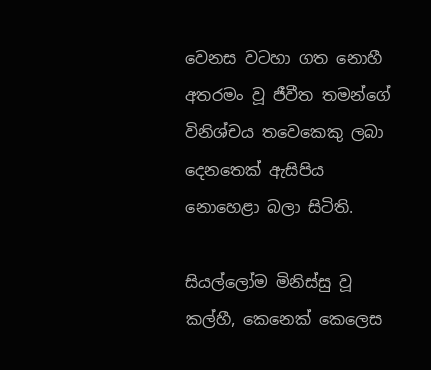වෙනස වටහා ගත නොහී අතරමං වූ ජීවීත තමන්ගේ විනිශ්චය තවෙකෙකු ලබා දෙනතෙක් ඇසිපිය නොහෙළා බලා සිටිති.

සියල්ලෝම මිනිස්සු වූ කල්හී, කෙනෙක් කෙලෙස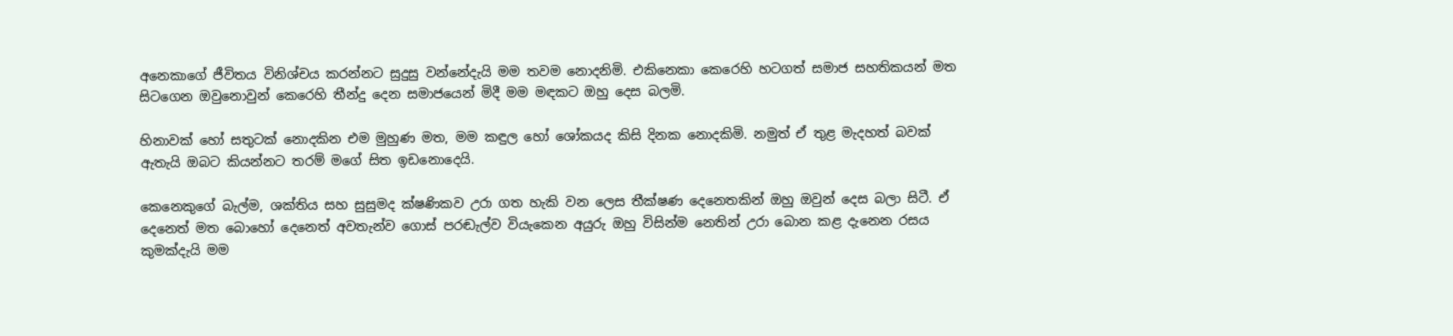අනෙකාගේ ජීවිතය විනිශ්චය කරන්නට සුදුසු වන්නේදැයි මම තවම නොදනිමි. එකිනෙකා කෙරෙහි හටගත් සමාජ සහතිකයන් මත සිටගෙන ඔවුනොවුන් කෙරෙහි තීන්දු දෙන සමාජයෙන් මිදී මම මඳකට ඔහු දෙස බලමි.

හිනාවක් හෝ සතුටක් නොදකින එම මුහුණ මත, මම කඳුල හෝ ශෝකයද කිසි දිනක නොදකිමි. නමුත් ඒ තුළ මැදහත් බවක් ඇතැයි ඔබට කියන්නට තරම් මගේ සිත ඉඩනොදෙයි.

කෙනෙකුගේ බැල්ම, ශක්තිය සහ සුසුමද ක්ෂණිකව උරා ගත හැකි වන ලෙස තීක්ෂණ දෙනෙතකින් ඔහු ඔවුන් දෙස බලා සිටී. ඒ දෙනෙත් මත බොහෝ දෙනෙත් අවතැන්ව ගොස් පරඬැල්ව වියැකෙන අයුරු ඔහු විසින්ම නෙතින් උරා බොන කළ දැනෙන රසය කුමක්දැයි මම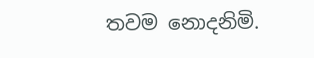තවම නොදනිමි.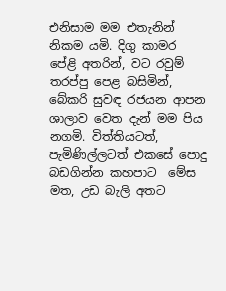එනිසාම මම එතැනින් නිකම යමි. දිගු කාමර පේළි අතරින්, වට රවුම් තරප්පු පෙළ බසිමින්, බේකරි සුවඳ රජයන ආපන ශාලාව වෙත දැන් මම පිය නගමි. විත්තියටත්, පැමිණිල්ලටත් එකසේ පොදු බඩගින්න කහපාට  මේස මත, උඩ බැලි අතට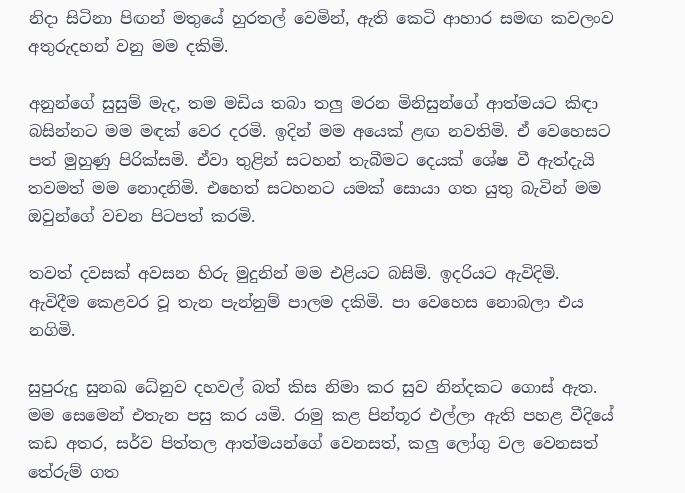නිදා සිටිනා පිඟන් මතුයේ හුරතල් වෙමින්, ඇති කෙටි ආහාර සමඟ කවලංව අතුරුදහන් වනු මම දකිමි.

අනුන්ගේ සුසුම් මැද, තම මඩිය තබා තලු මරන මිනිසුන්ගේ ආත්මයට කිඳා බසින්නට මම මඳක් වෙර දරමි. ඉදින් මම අයෙක් ළඟ නවතිමි. ඒ වෙහෙසට පත් මුහුණු පිරික්සමි. ඒවා තුළින් සටහන් තැබීමට දෙයක් ශේෂ වී ඇත්දැයි තවමත් මම නොදනිමි. එහෙත් සටහනට යමක් සොයා ගත යුතු බැවින් මම ඔවුන්ගේ වචන පිටපත් කරමි.

තවත් දවසක් අවසන හිරු මුදුනින් මම එළියට බසිමි. ඉදරියට ඇවිදිමි. ඇවිදීම කෙළවර වූ තැන පැන්නුම් පාලම දකිමි. පා වෙහෙස නොබලා එය නගිමි.

සුපුරුදු සුනඛ ධේනුව දහවල් බත් කිස නිමා කර සුව නින්දකට ගොස් ඇත. මම සෙමෙන් එතැන පසු කර යමි. රාමු කළ පින්තූර එල්ලා ඇති පහළ වීදියේ කඩ අතර, සර්ව පිත්තල ආත්මයන්ගේ වෙනසත්, කලු ලෝගු වල වෙනසත් තේරුම් ගත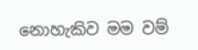නොහැකිව මම වම්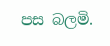පස බලමි.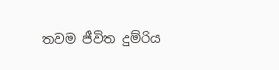තවම ජීවිත දුම්රිය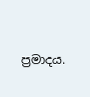ප්‍රමාදය.